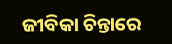ଜୀବିକା ଚିନ୍ତାରେ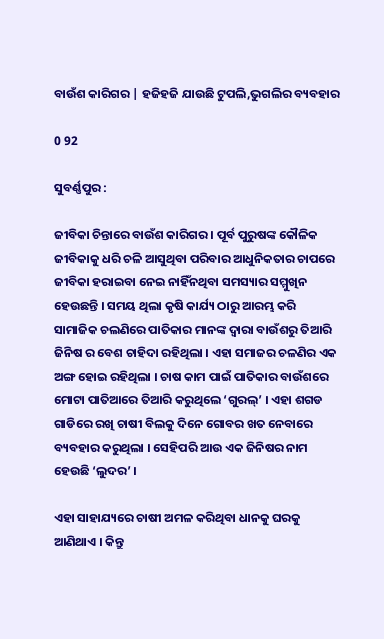ବାଉଁଶ କାରିଗର | ହଜିହଜି ଯାଉଛି ଟୁପଲି,ଭୁଗଲିର ବ୍ୟବହାର

0 92

ସୁବର୍ଣ୍ଣପୁର :

ଜୀବିକା ଚିନ୍ତାରେ ବାଉଁଶ କାରିଗର । ପୂର୍ବ ପୁରୁଷଙ୍କ କୌଳିକ ଜୀବିକାକୁ ଧରି ଚଳି ଆସୁଥିବା ପରିବାର ଆଧୁନିକତାର ଚାପରେ ଜୀବିକା ହରାଇବା ନେଇ ନାହିଁନଥିବା ସମସ୍ୟାର ସମ୍ମୁଖିନ ହେଉଛନ୍ତି । ସମୟ ଥିଲା କୃଷି କାର୍ଯ୍ୟ ଠାରୁ ଆରମ୍ଭ କରି ସାମାଜିକ ଚଲଣିରେ ପାତିକାର ମାନଙ୍କ ଦ୍ୱାରା ବାଉଁଶରୁ ତିଆରି ଜିନିଷ ର ବେଶ ଚାହିଦା ରହିଥିଲା । ଏହା ସମାଜର ଚଳଣିର ଏକ ଅଙ୍ଗ ହୋଇ ରହିଥିଲା । ଚାଷ କାମ ପାଇଁ ପାତିକାର ବାଉଁଶରେ ମୋଟା ପାତିଆରେ ତିଆରି କରୁଥିଲେ ‘ଗୁରଲ୍‌’ । ଏହା ଶଗଡ ଗାଡିରେ ରଖି ଚାଷୀ ବିଲକୁ ଦିନେ ଗୋବର ଖତ ନେବାରେ ବ୍ୟବହାର କରୁଥିଲା । ସେହିପରି ଆଉ ଏକ ଜିନିଷର ନାମ ହେଉଛି ‘ଲୁଦର’ ।

ଏହା ସାହାଯ୍ୟରେ ଚାଷୀ ଅମଳ କରିଥିବା ଧାନକୁ ଘରକୁ ଆଣିଥାଏ । କିନ୍ତୁ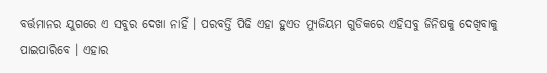ବର୍ତ୍ତମାନର ଯୁଗରେ ଏ ସବୁର ଦେଖା ନାହିଁ । ପରବର୍ତ୍ତି ପିଢି ଏହା ହୁଏତ ମ୍ୟୁଜିୟମ ଗୁଡିକରେ ଏହିସବୁ ଜିନିଷକୁ ଦେଖିବାକୁ ପାଇପାରିବେ । ଏହାର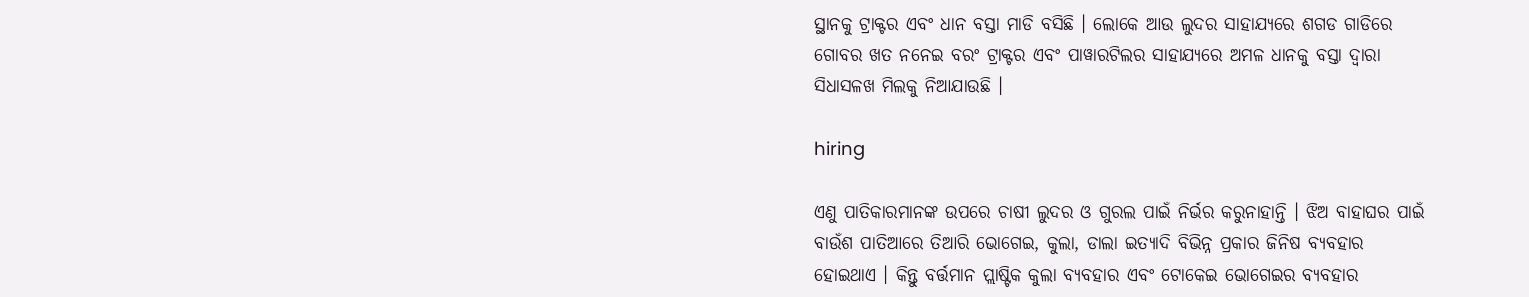ସ୍ଥାନକୁ ଟ୍ରାକ୍ଟର ଏବଂ ଧାନ ବସ୍ତା ମାଡି ବସିଛି । ଲୋକେ ଆଉ ଲୁଦର ସାହାଯ୍ୟରେ ଶଗଡ ଗାଡିରେ ଗୋବର ଖତ ନନେଇ ବରଂ ଟ୍ରାକ୍ଟର ଏବଂ ପାୱାରଟିଲର ସାହାଯ୍ୟରେ ଅମଳ ଧାନକୁ ବସ୍ତା ଦ୍ୱାରା ସିଧାସଳଖ ମିଲକୁ ନିଆଯାଉଛି ।

hiring

ଏଣୁ ପାତିକାରମାନଙ୍କ ଉପରେ ଚାଷୀ ଲୁଦର ଓ ଗୁରଲ ପାଇଁ ନିର୍ଭର କରୁନାହାନ୍ତି । ଝିଅ ବାହାଘର ପାଇଁ ବାଉଁଶ ପାତିଆରେ ତିଆରି ଭୋଗେଇ, କୁଲା, ଡାଲା ଇତ୍ୟାଦି ବିଭିନ୍ନ ପ୍ରକାର ଜିନିଷ ବ୍ୟବହାର ହୋଇଥାଏ । କିନ୍ତୁ ବର୍ତ୍ତମାନ ପ୍ଲାଷ୍ଟିକ କୁଲା ବ୍ୟବହାର ଏବଂ ଟୋକେଇ ଭୋଗେଇର ବ୍ୟବହାର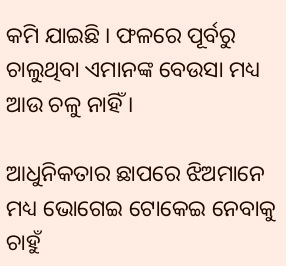କମି ଯାଇଛି । ଫଳରେ ପୂର୍ବରୁ ଚାଲୁଥିବା ଏମାନଙ୍କ ବେଉସା ମଧ୍ୟ ଆଉ ଚଳୁ ନାହିଁ ।

ଆଧୁନିକତାର ଛାପରେ ଝିଅମାନେ ମଧ୍ୟ ଭୋଗେଇ ଟୋକେଇ ନେବାକୁ ଚାହୁଁ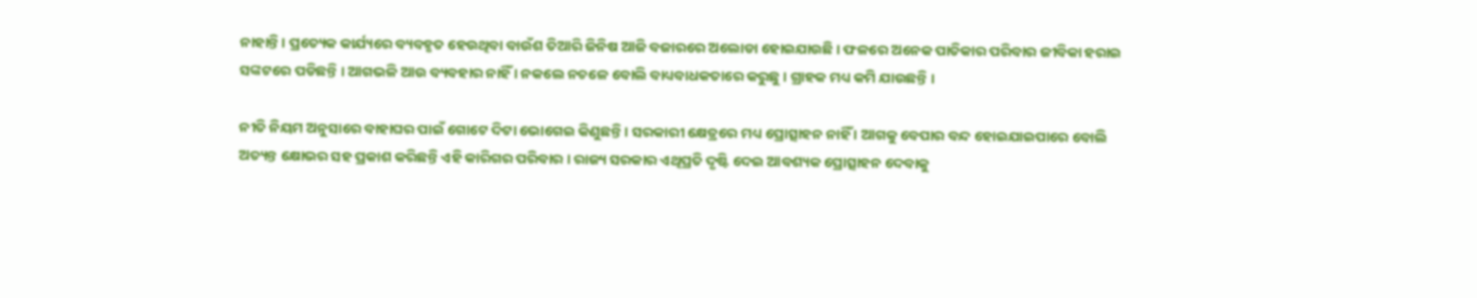ନାହାନ୍ତି । ପ୍ରତ୍ୟେକ କାର୍ଯ୍ୟରେ ବ୍ୟବହୃତ ହେଉଥିବା ବାଉଁଶ ତିଆରି ଜିନିଷ ଆଜି ବଜାରରେ ଅଲୋଡା ହୋଇଯାଉଛି । ଫଳରେ ଅନେକ ପାତିକାର ପରିବାର ଜୀବିକା ହରାଇ ସଙ୍କଟରେ ପଡିଛନ୍ତି । ଆଗଭଳି ଆଉ ବ୍ୟବହାର ନାହିଁ । ନକଲେ ନଚଳେ ବୋଲି ବାଧ୍ୟବାଧକତାରେ କରୁଛୁ । ଗ୍ରାହକ ମଧ୍ୟ କମି ଯାଉଛନ୍ତି ।

ନୀତି ନିୟମ ଅନୁସାରେ ବାହାଘର ପାଇଁ ଗୋଟେ ଦିଟା ଭୋଗେଇ କିଣୁଛନ୍ତି । ସରକାରୀ କ୍ଷେତ୍ରରେ ମଧ୍ୟ ପ୍ରୋତ୍ସାହନ ନାହିଁ । ଆଗକୁ ବେପାର ବନ୍ଦ ହୋଇଯାଇପାରେ ବୋଲି ଅତ୍ୟନ୍ତ କ୍ଷୋଭର ସହ ପ୍ରକାଶ କରିଛନ୍ତି ଏହି କାରିଗର ପରିବାର । ରାଜ୍ୟ ସରକାର ଏଥିପ୍ରତି ଦୃଷ୍ଟି ଦେଇ ଆବଶ୍ୟକ ପ୍ରୋତ୍ସାହନ ଦେବାକୁ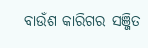ବାଉଁଶ କାରିଗର ସଞ୍ଜିତ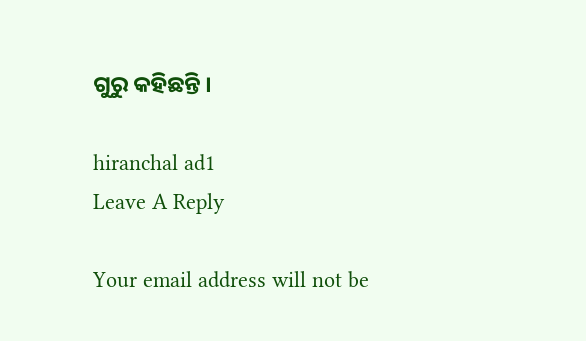ଗୁରୁ କହିଛନ୍ତି ।

hiranchal ad1
Leave A Reply

Your email address will not be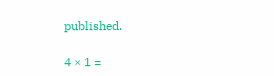published.

4 × 1 =